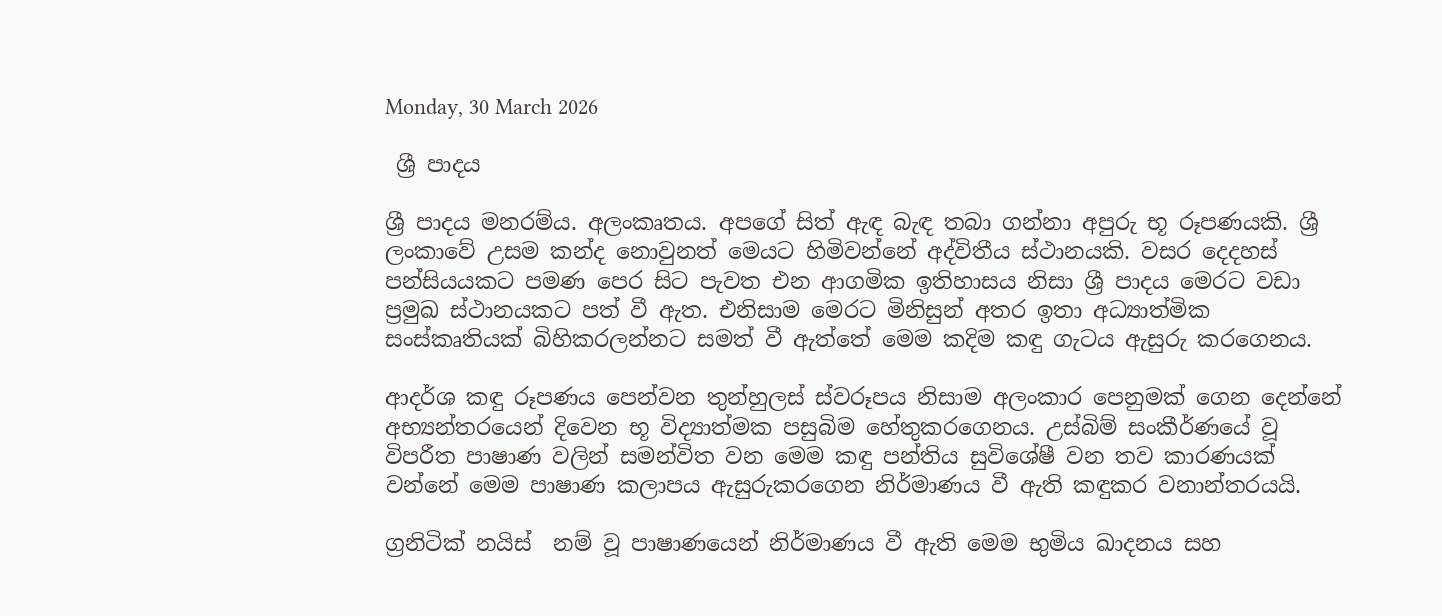Monday, 30 March 2026

 ශ්‍රී පාදය

ශ්‍රී පාදය මනරම්ය. අලංකෘතය. අපගේ සිත් ඇඳ බැඳ තබා ගන්නා අපුරු භූ රූපණයකි. ශ්‍රී ලංකාවේ උසම කන්ද නොවුනත් මෙයට හිමිවන්නේ අද්විතීය ස්ථානයකි. වසර දෙදහස් පන්සියයකට පමණ පෙර සිට පැවත එන ආගමික ඉතිහාසය නිසා ශ්‍රී පාදය මෙරට වඩා ප්‍රමුඛ ස්ථානයකට පත් වී ඇත. එනිසාම මෙරට මිනිසුන් අතර ඉතා අධ්‍යාත්මික සංස්කෘතියක් බිහිකරලන්නට සමත් වී ඇත්තේ මෙම කදිම කඳු ගැටය ඇසුරු කරගෙනය.

ආදර්ශ කඳු රූපණය පෙන්වන තුන්හුලස් ස්වරූපය නිසාම අලංකාර පෙනුමක් ගෙන දෙන්නේ අභ්‍යන්තරයෙන් දිවෙන භූ විද්‍යාත්මක පසුබිම හේතුකරගෙනය. උස්බිම් සංකීර්ණයේ වූ විපරීත පාෂාණ වලින් සමන්විත වන මෙම කඳු පන්තිය සුවිශේෂී වන තව කාරණයක් වන්නේ මෙම පාෂාණ කලාපය ඇසුරුකරගෙන නිර්මාණය වී ඇති කඳුකර වනාන්තරයයි.

ග්‍රනිටික් නයිස්  නම් වූ පාෂාණයෙන් නිර්මාණය වී ඇති මෙම භුමිය ඛාදනය සහ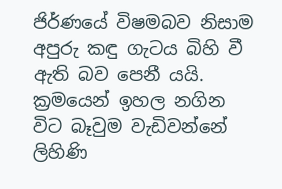ජිර්ණයේ විෂමබව නිසාම අපුරු කඳු ගැටය බිහි වී ඇති බව පෙනී යයි. ක්‍රමයෙන් ඉහල නගින විට බෑවුම වැඩිවන්නේ ලිහිණි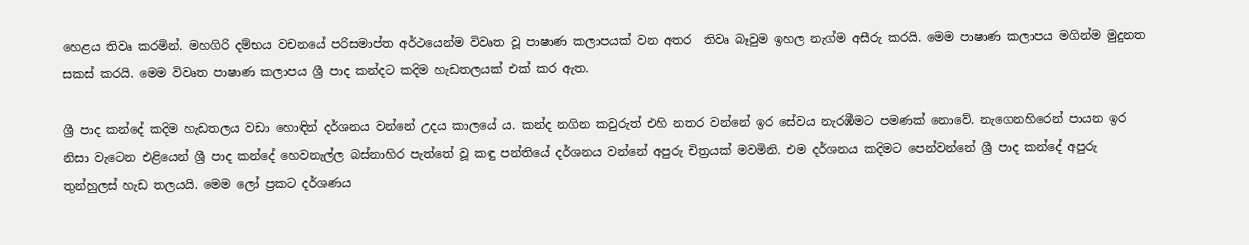හෙළය තිවෘ කරමින්. මහගිරි දම්භය වචනයේ පරිසමාප්ත අර්ථයෙන්ම විවෘත වූ පාෂාණ කලාපයක් වන අතර  තිවෘ බෑවුම ඉහල නැග්ම අසීරු කරයි. මෙම පාෂාණ කලාපය මගින්ම මුදුනත සකස් කරයි. මෙම විවෘත පාෂාණ කලාපය ශ්‍රී පාද කන්දට කදිම හැඩතලයක් එක් කර ඇත.

ශ්‍රී පාද කන්දේ කදිම හැඩතලය වඩා හොඳින් දර්ශනය වන්නේ උදය කාලයේ ය. කන්ද නගින කවුරුත් එහි නතර වන්නේ ඉර සේවය නැරඹීමට පමණක් නොවේ. නැගෙනහිරෙන් පායන ඉර නිසා වැටෙන එළියෙන් ශ්‍රී පාද කන්දේ හෙවනැල්ල බස්නාහිර පැත්තේ වූ කඳු පන්තියේ දර්ශනය වන්නේ අපුරු චිත්‍රයක් මවමිනි. එම දර්ශනය කදිමට පෙන්වන්නේ ශ්‍රී පාද කන්දේ අපුරු තුන්හුලස් හැඩ තලයයි. මෙම ලෝ ප්‍රකට දර්ශණය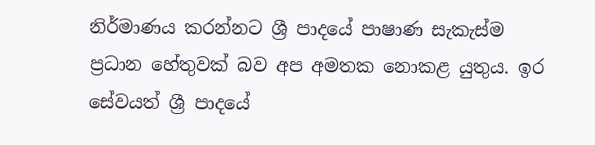නිර්මාණය කරන්නට ශ්‍රී පාදයේ පාෂාණ සැකැස්ම ප්‍රධාන හේතුවක් බව අප අමතක නොකළ යුතුය. ඉර සේවයත් ශ්‍රී පාදයේ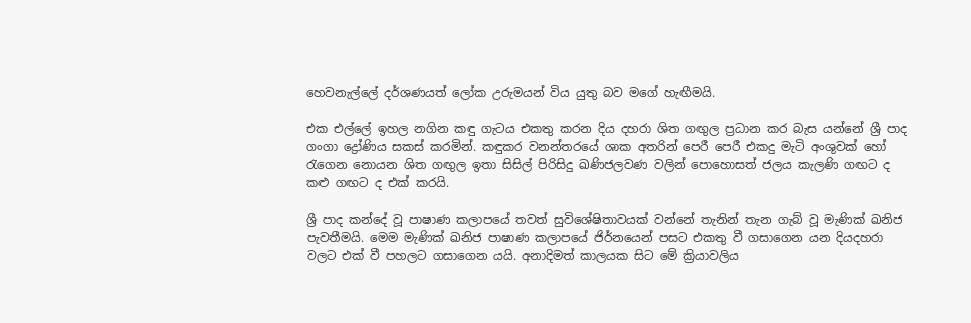හෙවනැල්ලේ දර්ශණයත් ලෝක උරුමයන් විය යුතු බව මගේ හැඟීමයි.

එක එල්ලේ ඉහල නගින කඳු ගැටය එකතු කරන දිය දහරා ශිත ගඟුල ප්‍රධාන කර බැස යන්නේ ශ්‍රී පාද ගංගා ද්‍රෝණිය සකස් කරමින්. කඳුකර වනන්තරයේ ශාක අතරින් පෙරී පෙරී එකදු මැටි අංශුවක් හෝ රැගෙන නොයන ශිත ගඟුල ඉතා සිසිල් පිරිසිදු ඛණිජලවණ වලින් පොහොසත් ජලය කැලණි ගඟට ද කළු ගඟට ද එක් කරයි.

ශ්‍රී පාද කන්දේ වූ පාෂාණ කලාපයේ තවත් සුවිශේෂිතාවයක් වන්නේ තැනින් තැන ගැබ් වූ මැණික් ඛනිජ පැවතීමයි. මෙම මැණික් ඛනිජ පාෂාණ කලාපයේ ජිර්නයෙන් පසට එකතු වී ගසාගෙන යන දියදහරා වලට එක් වී පහලට ගසාගෙන යයි. අනාදිමත් කාලයක සිට මේ ක්‍රියාවලිය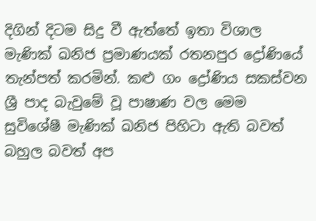දිගින් දිටම සිදු වී ඇත්තේ ඉතා විශාල මැණික් ඛනිජ ප්‍රමාණයක් රතනපුර ද්‍රෝණියේ තැන්පත් කරමින්. කළු ගං ද්‍රෝණිය සකස්වන ශ්‍රී පාද බැවුමේ වූ පාෂාණ වල මෙම සුවිශේෂී මැණික් ඛනිජ පිහිටා ඇති බවත් බහුල බවත් අප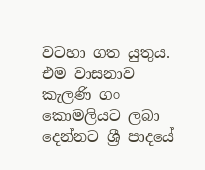වටහා ගත යුතුය. එම වාසනාව කැලණි ගං කොමලියට ලබා දෙන්නට ශ්‍රී පාදයේ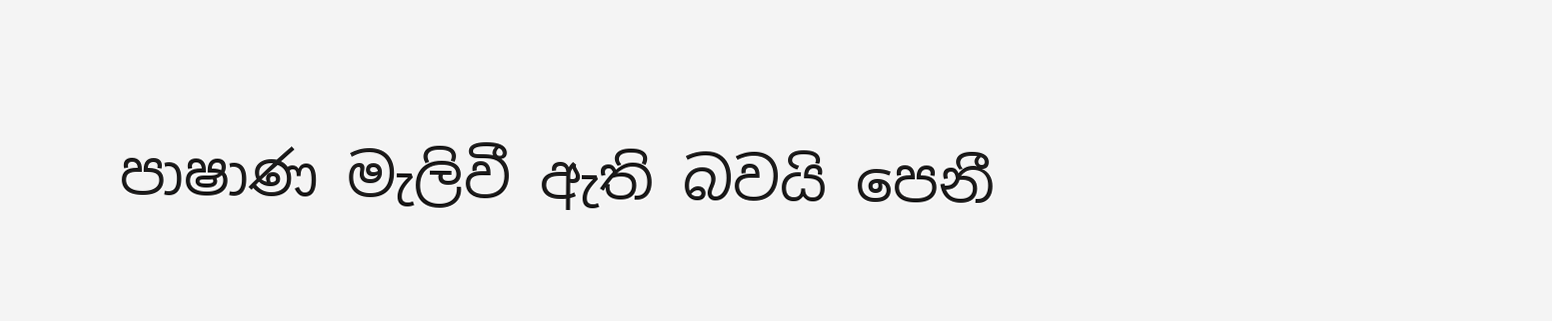පාෂාණ මැලිවී ඇති බවයි පෙනී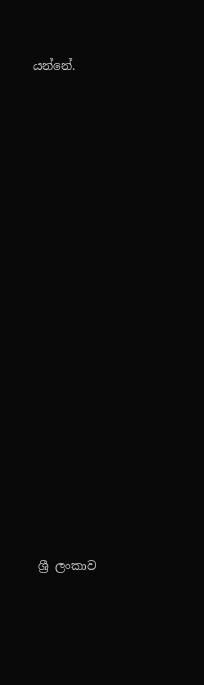යන්නේ.

















 ශ්‍රී ලංකාව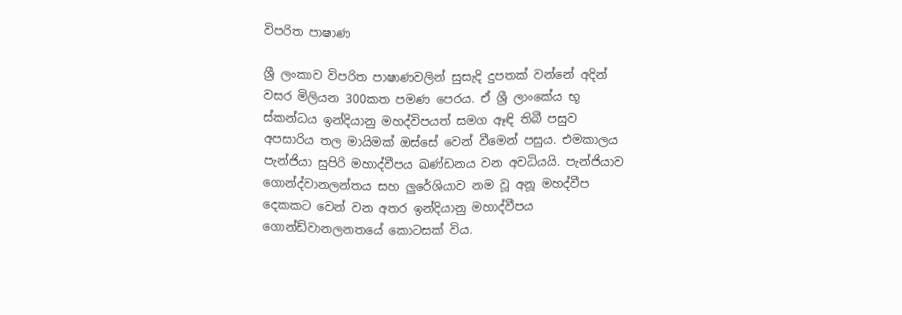විපරිත පාෂාණ

ශ්‍රී ලංකාව විපරිත පාෂාණවලින් සුසැදි දුපතක් වන්නේ අදින් වසර මිලියන 300කත පමණ පෙරය. ඒ ශ්‍රී ලාංකේය භූ ස්කන්ධය ඉන්දියානු මහද්විපයත් සමග ඈඳි තිබී පසුව අපසාරිය තල මායිමක් ඔස්සේ වෙන් වීමෙන් පසුය. එමකාලය පැන්ජියා සුපිරි මහාද්වීපය ඛණ්ඩනය වන අවධියයි. පැන්ජියාව ගොන්ද්වානලන්තය සහ ලුරේශියාව නම වූ අනූ මහද්වීප දෙකකට වෙන් වන අතර ඉන්දියානු මහාද්වීපය ගොන්ඩ්වානලනතයේ කොටසක් විය.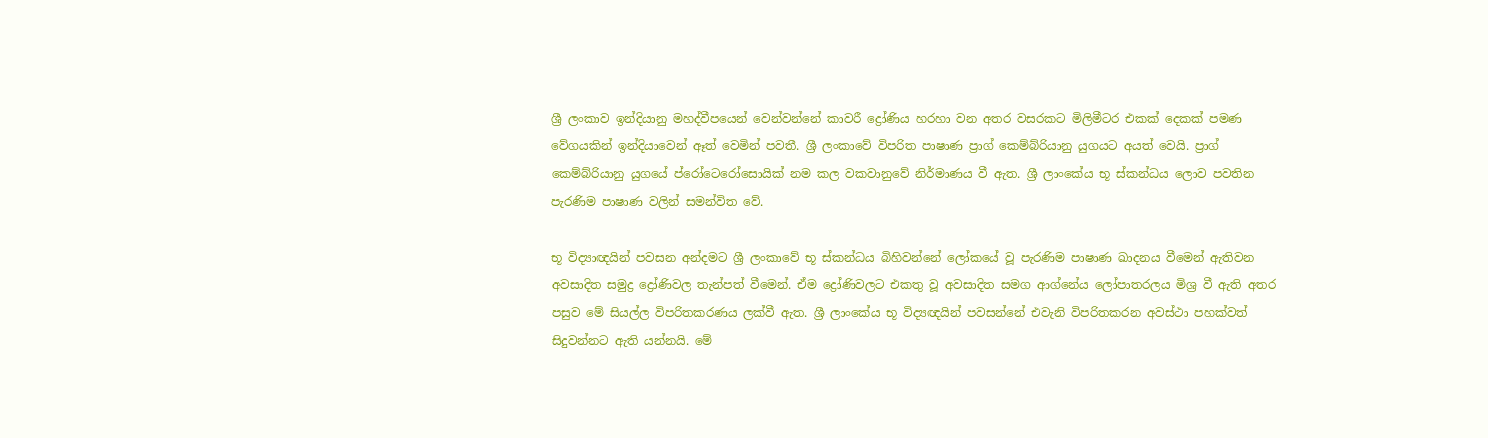ශ්‍රී ලංකාව ඉන්දියානු මහද්වීපයෙන් වෙන්වන්නේ කාවරී ද්‍රෝණිය හරහා වන අතර වසරකට මිලිමීටර එකක් දෙකක් පමණ වේගයකින් ඉන්දියාවෙන් ඈත් වෙමින් පවතී. ශ්‍රී ලංකාවේ විපරිත පාෂාණ ප්‍රාග් කෙම්බ්රියානු යුගයට අයත් වෙයි. ප්‍රාග් කෙම්බ්රියානු යුගයේ ප්රෝටෙරෝසොයික් නම කල වකවානුවේ නිර්මාණය වී ඇත. ශ්‍රී ලාංකේය භූ ස්කන්ධය ලොව පවතින පැරණිම පාෂාණ වලින් සමන්විත වේ.

භූ විද්‍යාඥයින් පවසන අන්දමට ශ්‍රී ලංකාවේ භූ ස්කන්ධය බිහිවන්නේ ලෝකයේ වූ පැරණිම පාෂාණ ඛාදනය වීමෙන් ඇතිවන අවසාදිත සමුද්‍ර ද්‍රෝණිවල තැන්පත් වීමෙන්. ඒම ද්‍රෝණිවලට එකතු වූ අවසාදිත සමග ආග්නේය ලෝපාතරලය මිශ්‍ර වී ඇති අතර පසුව මේ සියල්ල විපරිතකරණය ලක්වී ඇත. ශ්‍රී ලාංකේය භූ විද්‍යඥයින් පවසන්නේ එවැනි විපරිතකරන අවස්ථා පහක්වත් සිදුවන්නට ඇති යන්නයි. මේ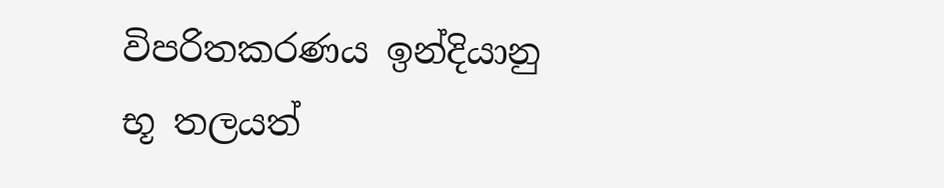විපරිතකරණය ඉන්දියානු භූ තලයත්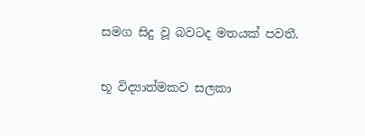සමග සිදු වූ බවටද මතයක් පවතී.

භූ විද්‍යාත්මකව සලකා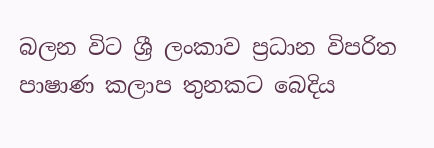බලන විට ශ්‍රී ලංකාව ප්‍රධාන විපරිත පාෂාණ කලාප තුනකට බෙදිය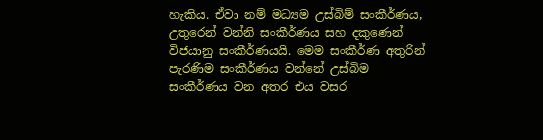හැකිය. ඒවා නම් මධ්‍යම උස්බිම් සංකීර්ණය, උතුරෙන් වන්නි සංකීර්ණය සහ දකුණෙන් විජයානු සංකීර්ණයයි. මෙම සංකීර්ණ අතුරින් පැරණිම සංකීර්ණය වන්නේ උස්බිම සංකීර්ණය වන අතර එය වසර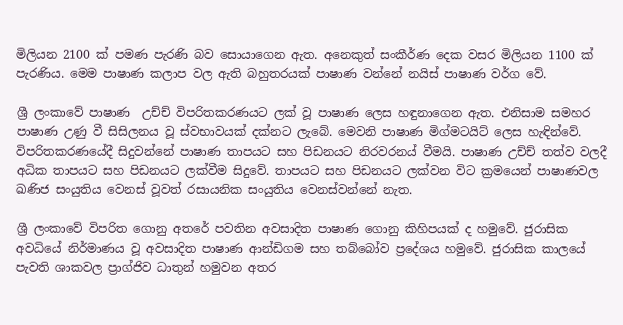මිලියන 2100 ක් පමණ පැරණි බව සොයාගෙන ඇත. අනෙකුත් සංකීර්ණ දෙක වසර මිලියන 1100 ක් පැරණිය. මෙම පාෂාණ කලාප වල ඇති බහුතරයක් පාෂාණ වන්නේ නයිස් පාෂාණ වර්ග වේ.

ශ්‍රී ලංකාවේ පාෂාණ  උච්ච් විපරිතකරණයට ලක් වූ පාෂාණ ලෙස හඳුනාගෙන ඇත. එනිසාම සමහර පාෂාණ උණු වී සිසිලනය වූ ස්වභාවයක් දක්නට ලැබේ. මෙවනි පාෂාණ මිග්මටයිට් ලෙස හැඳින්වේ. විපරිතකරණයේදී සිදුවන්නේ පාෂාණ තාපයට සහ පිඩනයට නිරවරනය් වීමයි. පාෂාණ උච්ච් තත්ව වලදී අධික තාපයට සහ පිඩනයට ලක්වීම සිදුවේ. තාපයට සහ පිඩනයට ලක්වන විට ක්‍රමයෙන් පාෂාණවල ඛණිජ සංයුතිය වෙනස් වූවත් රසායනික සංයුතිය වෙනස්වන්නේ නැත.

ශ්‍රී ලංකාවේ විපරිත ගොනු අතරේ පවතින අවසාදිත පාෂාණ ගොනු කිහිපයක් ද හමුවේ. ජුරාසික අවධියේ නිර්මාණය වූ අවසාදිත පාෂාණ ආන්ඩිගම සහ තබ්බෝව ප්‍රදේශය හමුවේ. ජුරාසික කාලයේ පැවති ශාකවල ප්‍රාග්ජිව ධාතුන් හමුවන අතර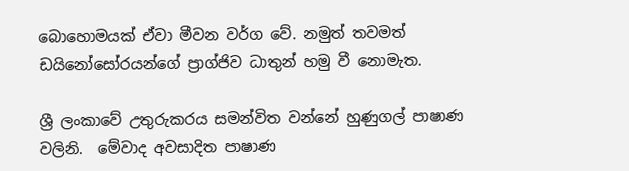බොහොමයක් ඒවා මීවන වර්ග වේ. නමුත් තවමත් ඩයිනෝසෝරයන්ගේ ප්‍රාග්ජිව ධාතුන් හමු වී නොමැත.

ශ්‍රී ලංකාවේ උතුරුකරය සමන්විත වන්නේ හුණුගල් පාෂාණ වලිනි.  මේවාද අවසාදිත පාෂාණ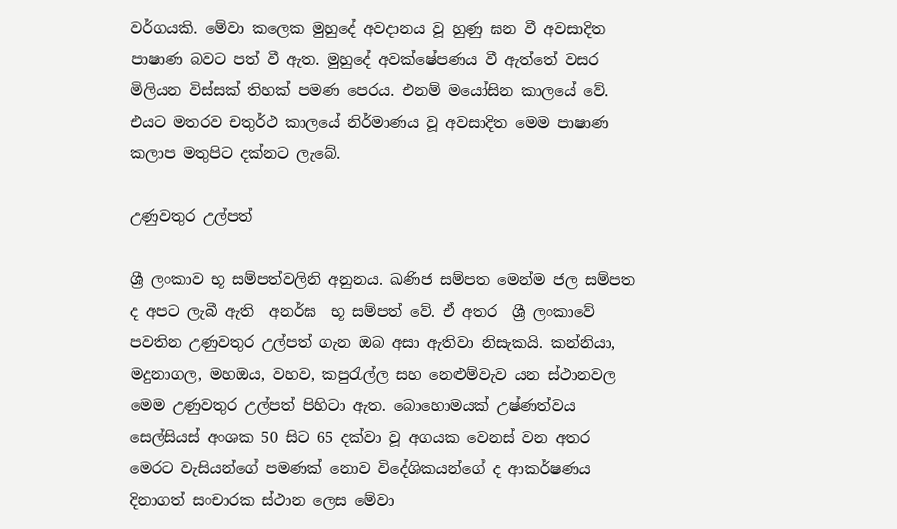වර්ගයකි. මේවා කලෙක මුහුදේ අවදානය වූ හුණු ඝන වී අවසාදිත පාෂාණ බවට පත් වී ඇත. මුහුදේ අවක්ෂේපණය වී ඇත්තේ වසර මිලියන විස්සක් තිහක් පමණ පෙරය. එනම් මයෝසින කාලයේ වේ. එයට මතරව චතුර්ථ කාලයේ නිර්මාණය වූ අවසාදිත මෙම පාෂාණ කලාප මතුපිට දක්නට ලැබේ.

උණුවතුර උල්පත්

ශ්‍රී ලංකාව භූ සම්පත්වලිනි අනුනය. ඛණිජ සම්පත මෙන්ම ජල සම්පත ද අපට ලැබී ඇති  අනර්ඝ  භූ සම්පත් වේ. ඒ අතර  ශ්‍රී ලංකාවේ පවතින උණුවතුර උල්පත් ගැන ඔබ අසා ඇතිවා නිසැකයි. කන්නියා, මදුනාගල, මහඔය, වහව, කපුරැල්ල සහ නෙළුම්වැව යන ස්ථානවල මෙම උණුවතුර උල්පත් පිහිටා ඇත. බොහොමයක් උෂ්ණත්වය සෙල්සියස් අංශක 50 සිට 65 දක්වා වූ අගයක වෙනස් වන අතර මෙරට වැසියන්ගේ පමණක් නොව විදේශිකයන්ගේ ද ආකර්ෂණය දිනාගත් සංචාරක ස්ථාන ලෙස මේවා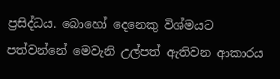ප්‍රසිද්ධය. බොහෝ දෙනෙකු විශ්මයට පත්වන්නේ මෙවැනි උල්පත් ඇතිවන ආකාරය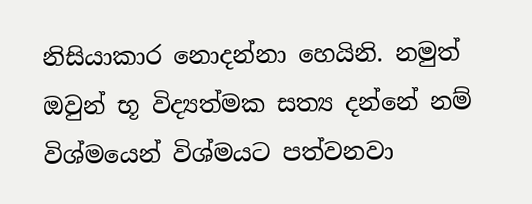නිසියාකාර නොදන්නා හෙයිනි. නමුත් ඔවුන් භූ විද්‍යත්මක සත්‍ය දන්නේ නම් විශ්මයෙන් විශ්මයට පත්වනවා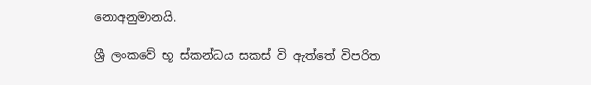නොඅනුමානයි.

ශ්‍රී ලංකවේ භූ ස්කන්ධය සකස් වි ඇත්තේ විපරිත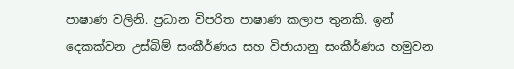පාෂාණ වලිනි. ප්‍රධාන විපරිත පාෂාණ කලාප තුනකි. ඉන් දෙකක්වන උස්බිම් සංකීර්ණය සහ විජායානු සංකීර්ණය හමුවන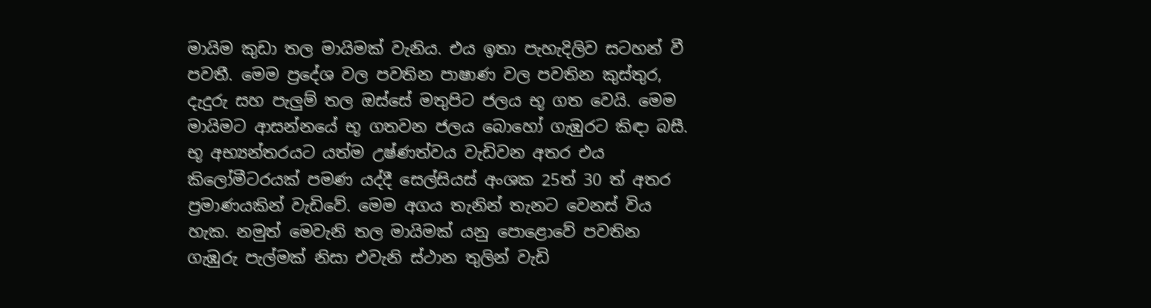මායිම කුඩා තල මායිමක් වැනිය. එය ඉතා පැහැදිලිව සටහන් වී පවතී. මෙම ප්‍රදේශ වල පවතින පාෂාණ වල පවතින කුස්තුර, දැදුරු සහ පැලුම් තල ඔස්සේ මතුපිට ජලය භූ ගත වෙයි. මෙම මායිමට ආසන්නයේ භූ ගතවන ජලය බොහෝ ගැඹුරට කිඳා බසී. භූ අභ්‍යන්තරයට යත්ම උෂ්ණත්වය වැඩිවන අතර එය කිලෝමීටරයක් පමණ යද්දී සෙල්සියස් අංශක 25ත් 30 ත් අතර ප්‍රමාණයකින් වැඩිවේ. මෙම අගය තැනින් තැනට වෙනස් විය හැක. නමුත් මෙවැනි තල මායිමක් යනු පොළොවේ පවතින ගැඹුරු පැල්මක් නිසා එවැනි ස්ථාන තුලින් වැඩි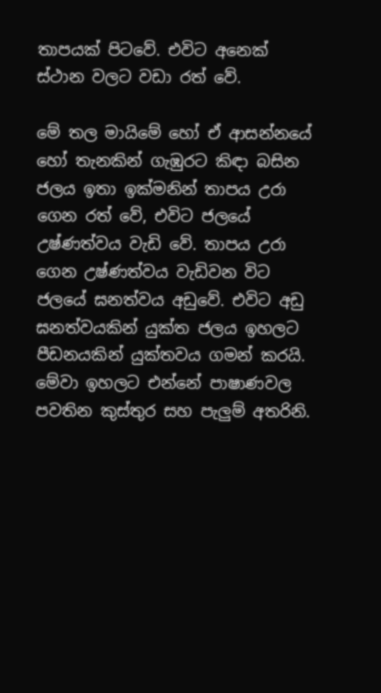තාපයක් පිටවේ. එවිට අනෙක් ස්ථාන වලට වඩා රත් වේ.

මේ තල මායිමේ හෝ ඒ ආසන්නයේ හෝ තැනකින් ගැඹුරට කිඳා බසින ජලය ඉතා ඉක්මනින් තාපය උරා ගෙන රත් වේ, එවිට ජලයේ උෂ්ණත්වය වැඩි වේ. තාපය උරා ගෙන උෂ්ණත්වය වැඩිවන විට ජලයේ ඝනත්වය අඩුවේ. එවිට අඩු ඝනත්වයකින් යුක්ත ජලය ඉහලට පීඩනයකින් යුක්තවය ගමන් කරයි. මේවා ඉහලට එන්නේ පාෂාණවල පවතින කුස්තුර සහ පැලුම් අතරිනි.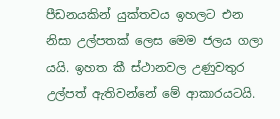පීඩනයකින් යුක්තවය ඉහලට එන නිසා උල්පතක් ලෙස මෙම ජලය ගලා යයි. ඉහත කී ස්ථානවල උණුවතුර උල්පත් ඇතිවන්නේ මේ ආකාරයටයි.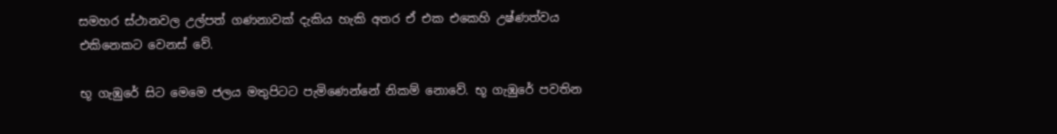සමහර ස්ථානවල උල්පත් ගණනාවක් දැකිය හැකි අතර ඒ එක එකෙහි උෂ්ණත්වය එකිනෙකට වෙනස් වේ.

භූ ගැඹුරේ සිට මෙමෙ ජලය මතුපිටට පැමිණෙන්නේ නිකම් නොවේ. භූ ගැඹුරේ පවතින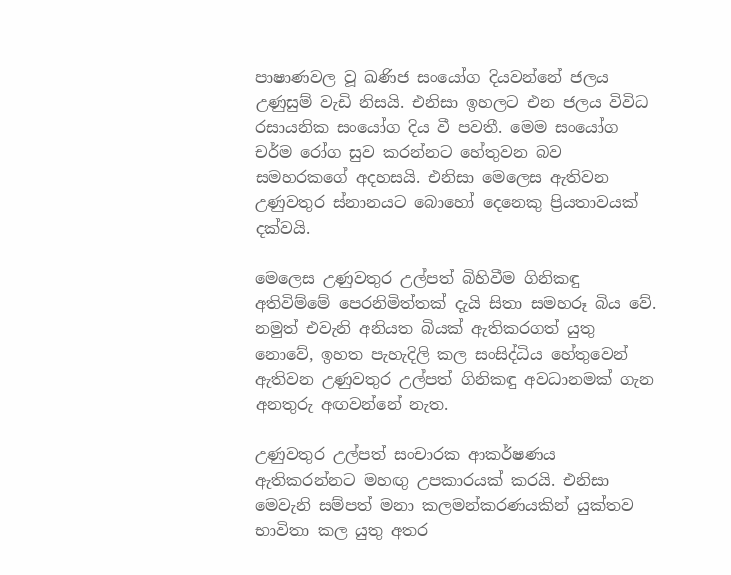පාෂාණවල වූ ඛණිජ සංයෝග දියවන්නේ ජලය උණුසුම් වැඩි නිසයි. එනිසා ඉහලට එන ජලය විවිධ රසායනික සංයෝග දිය වී පවතී. මෙම සංයෝග චර්ම රෝග සුව කරන්නට හේතුවන බව සමහරකගේ අදහසයි. එනිසා මෙලෙස ඇතිවන උණුවතුර ස්නානයට බොහෝ දෙනෙකු ප්‍රියතාවයක් දක්වයි.

මෙලෙස උණුවතුර උල්පත් බිහිවීම ගිනිකඳු අතිවිම්මේ පෙරනිමිත්තක් දැයි සිතා සමහරූ බිය වේ. නමුත් එවැනි අනියත බියක් ඇතිකරගත් යුතු නොවේ, ඉහත පැහැදිලි කල සංසිද්ධිය හේතුවෙන් ඇතිවන උණුවතුර උල්පත් ගිනිකඳු අවධානමක් ගැන අනතුරු අඟවන්නේ නැත.

උණුවතුර උල්පත් සංචාරක ආකර්ෂණය ඇතිකරන්නට මහඟු උපකාරයක් කරයි. එනිසා මෙවැනි සම්පත් මනා කලමන්කරණයකින් යුක්තව භාවිතා කල යුතු අතර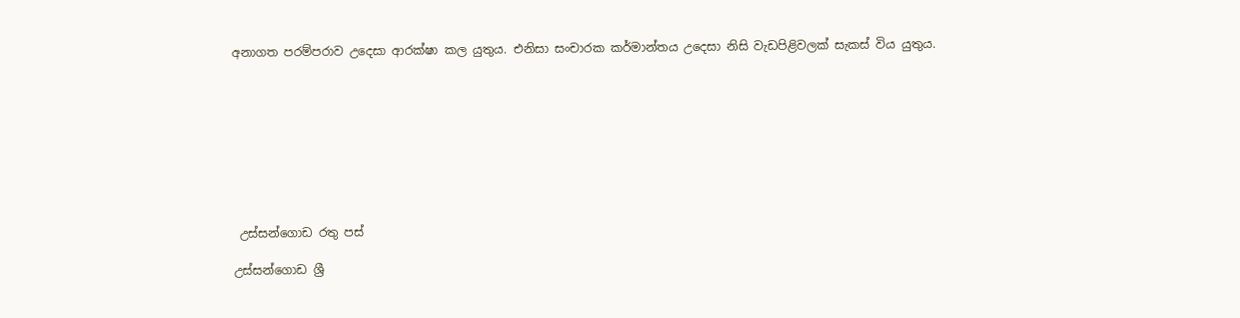අනාගත පරම්පරාව උදෙසා ආරක්ෂා කල යුතුය. එනිසා සංචාරක කර්මාන්තය උදෙසා නිසි වැඩපිළිවලක් සැකස් විය යුතුය.









 උස්සන්ගොඩ රතු පස්

උස්සන්ගොඩ ශ්‍රී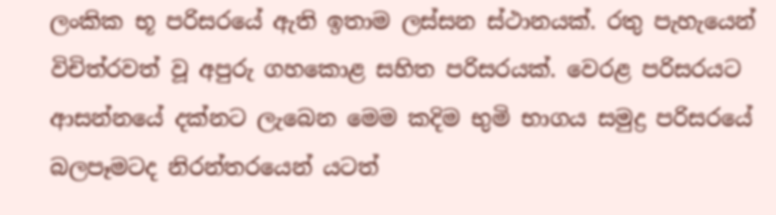ලංකික භූ පරිසරයේ ඇති ඉතාම ලස්සන ස්ථානයක්. රතු පැහැයෙන් විචිත්රවත් වූ අපුරු ගහකොළ සහිත පරිසරයක්. වෙරළ පරිසරයට ආසන්නයේ දක්නට ලැබෙන මෙම කදිම භුමි භාගය සමුද්‍ර පරිසරයේ බලපෑමටද නිරන්තරයෙන් යටත්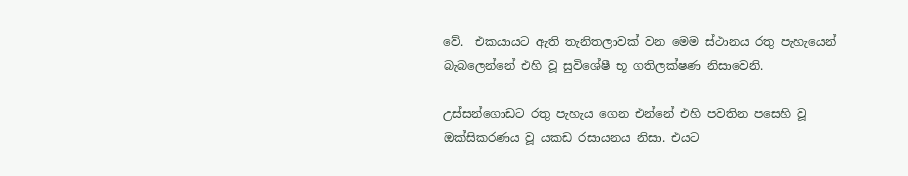වේ.  එකයායට ඇති තැනිතලාවක් වන මෙම ස්ථානය රතු පැහැයෙන් බැබලෙන්නේ එහි වූ සුවිශේෂී භූ ගතිලක්ෂණ නිසාවෙනි.

උස්සන්ගොඩට රතු පැහැය ගෙන එන්නේ එහි පවතින පසෙහි වූ ඔක්සිකරණය වූ යකඩ රසායනය නිසා. එයට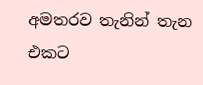අමතරව තැනින් තැන එකට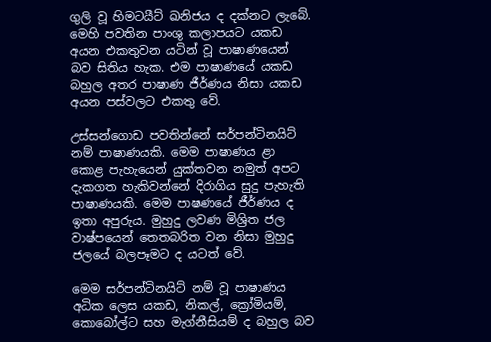ගුලි වූ හිමටයීට් ඛනිජය ද දක්නට ලැබේ. මෙහි පවතින පාංශු කලාපයට යකඩ අයන එකතුවන යටින් වූ පාෂාණයෙන් බව සිතිය හැක. එම පාෂාණයේ යකඩ බහුල අතර පාෂාණ ජීර්ණය නිසා යකඩ අයන පස්වලට එකතු වේ.

උස්සන්ගොඩ පවතින්නේ සර්පන්ටිනයිට් නම් පාෂාණයකි. මෙම පාෂාණය ළා කොළ පැහැයෙන් යුක්තවන නමුත් අපට දැකගත හැකිවන්නේ දිරාගිය සුදු පැහැති පාෂාණයකි. මෙම පාෂණයේ ජීර්ණය ද ඉතා අපුරුය. මුහුදු ලවණ මිශ්‍රිත ජල වාෂ්පයෙන් තෙතබරිත වන නිසා මුහුදු ජලයේ බලපෑමට ද යටත් වේ.

මෙම සර්පන්ටිනයිට් නම් වූ පාෂාණය අධික ලෙස යකඩ, නිකල්, ක්‍රෝමියම්, කොබෝල්ට සහ මැග්නීසියම් ද බහුල බව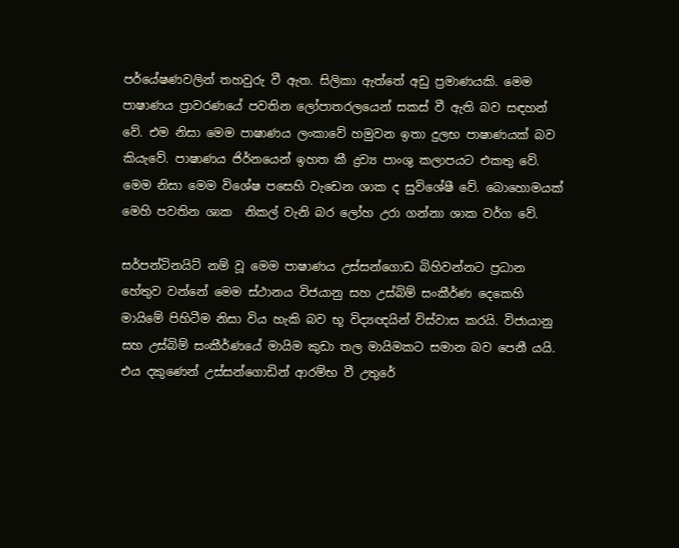පර්යේෂණවලින් තහවුරු වී ඇත. සිලිකා ඇත්තේ අඩු ප්‍රමාණයකි. මෙම පාෂාණය ප්‍රාවරණයේ පවතින ලෝපාතරලයෙන් සකස් වී ඇති බව සඳහන් වේ. එම නිසා මෙම පාෂාණය ලංකාවේ හමුවන ඉතා දුලභ පාෂාණයක් බව කියැවේ. පාෂාණය ජිර්නයෙන් ඉහත කී ද්‍රව්‍ය පාංශු කලාපයට එකතු වේ. මෙම නිසා මෙම විශේෂ පසෙහි වැඩෙන ශාක ද සුවිශේෂී වේ. බොහොමයක් මෙහි පවතින ශාක  නිකල් වැනි බර ලෝහ උරා ගන්නා ශාක වර්ග වේ.

සර්පන්ටිනයිට් නම් වූ මෙම පාෂාණය උස්සන්ගොඩ බිහිවන්නට ප්‍රධාන හේතුව වන්නේ මෙම ස්ථානය විජයානු සහ උස්බිම් සංකීර්ණ දෙකෙහි මායිමේ පිහිටීම නිසා විය හැකි බව භූ විද්‍යඥයින් විස්වාස කරයි. විජායානු සහ උස්බිම් සංකීර්ණයේ මායිම කුඩා තල මායිමකට සමාන බව පෙනී යයි. එය දකුණෙන් උස්සන්ගොඩින් ආරම්භ වී උතුරේ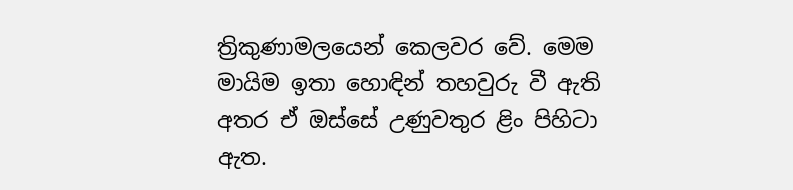ත්‍රිකුණාමලයෙන් කෙලවර වේ. මෙම මායිම ඉතා හොඳින් තහවුරු වී ඇති අතර ඒ ඔස්සේ උණුවතුර ළිං පිහිටා ඇත.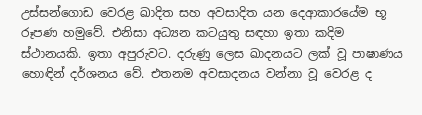උස්සන්ගොඩ වෙරළ ඛාදිත සහ අවසාදිත යන දෙආකාරයේම භූ රූපණ හමුවේ. එනිසා අධ්‍යන කටයුතු සඳහා ඉතා කදිම ස්ථානයකි. ඉතා අපුරුවට. දරුණු ලෙස ඛාදනයට ලක් වූ පාෂාණය හොඳින් දර්ශනය වේ. එතනම අවසාදනය වන්නා වූ වෙරළ ද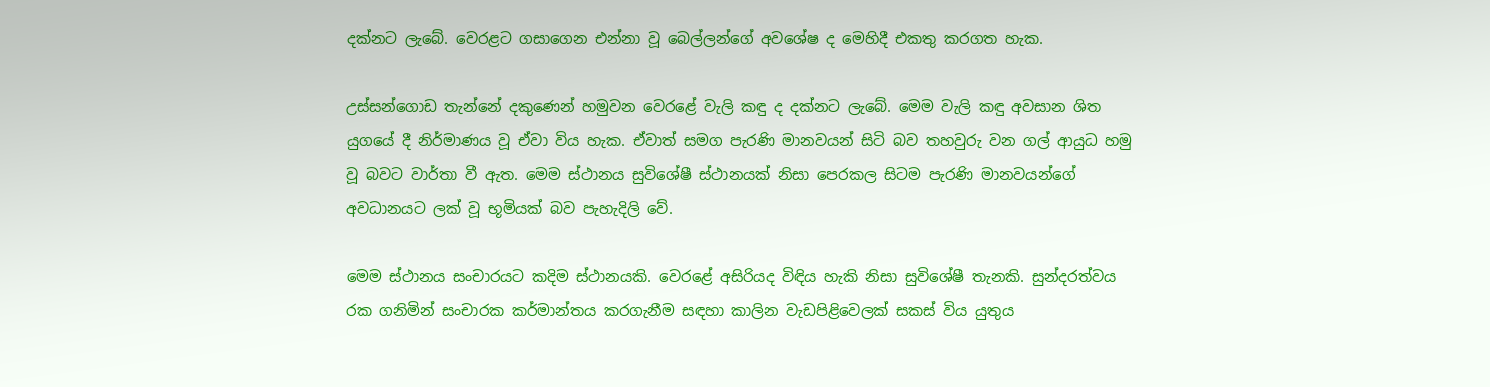දක්නට ලැබේ. වෙරළට ගසාගෙන එන්නා වූ බෙල්ලන්ගේ අවශේෂ ද මෙහිදී එකතු කරගත හැක.

උස්සන්ගොඩ තැන්නේ දකුණෙන් හමුවන වෙරළේ වැලි කඳු ද දක්නට ලැබේ. මෙම වැලි කඳු අවසාන ශිත යුගයේ දී නිර්මාණය වූ ඒවා විය හැක. ඒවාත් සමග පැරණි මානවයන් සිටි බව තහවුරු වන ගල් ආයුධ හමු වූ බවට වාර්තා වී ඇත. මෙම ස්ථානය සුවිශේෂී ස්ථානයක් නිසා පෙරකල සිටම පැරණි මානවයන්ගේ අවධානයට ලක් වූ භූමියක් බව පැහැදිලි වේ.

මෙම ස්ථානය සංචාරයට කදිම ස්ථානයකි. වෙරළේ අසිරියද විඳිය හැකි නිසා සුවිශේෂී තැනකි. සුන්දරත්වය රක ගනිමින් සංචාරක කර්මාන්තය කරගැනීම සඳහා කාලින වැඩපිළිවෙලක් සකස් විය යුතුය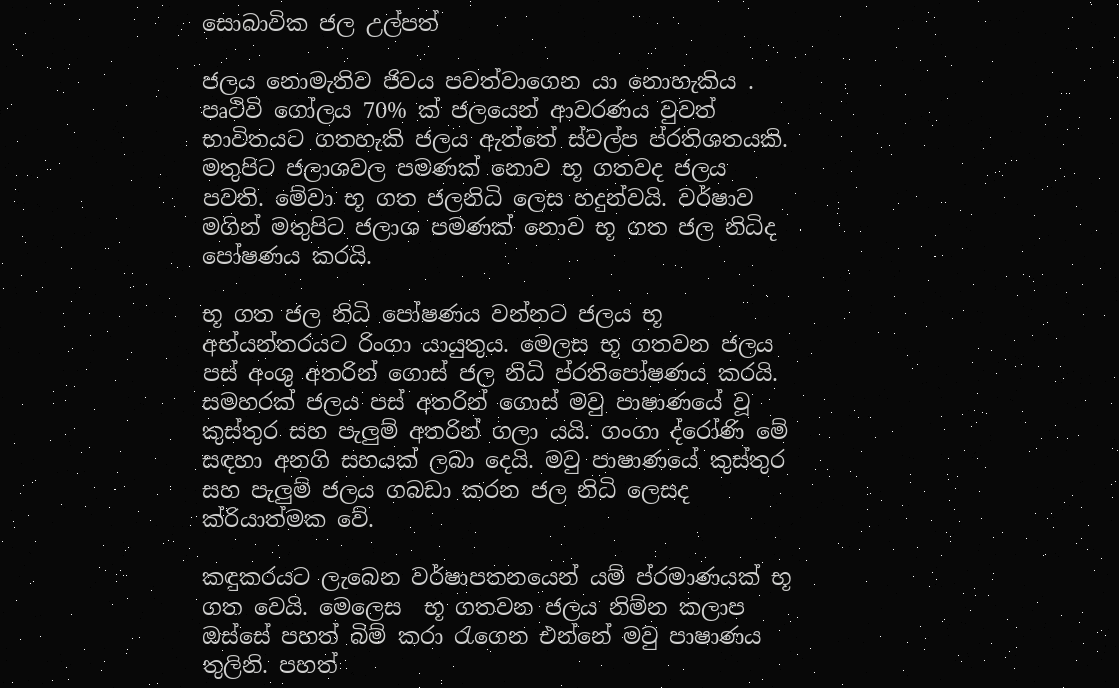සොබාවික ජල උල්පත්

ජලය නොමැතිව ජිවය පවත්වාගෙන යා නොහැකිය . පෘථිවි ගෝලය 70% ක් ජලයෙන් ආවරණය වුවත් භාවිතයට ගතහැකි ජලය ඇත්තේ ස්වල්ප ප්රතිශතයකි. මතුපිට ජලාශවල පමණක් නොව භූ ගතවද ජලය පවති. මේවා භූ ගත ජලනිධි ලෙස හදුන්වයි. වර්ෂාව මගින් මතුපිට ජලාශ පමණක් නොව භූ ගත ජල නිධිද පෝෂණය කරයි.

භූ ගත ජල නිධි පෝෂණය වන්නට ජලය භූ අභ්යන්තරයට රිංගා යායුතුය. මෙලස භූ ගතවන ජලය පස් අංශු අතරින් ගොස් ජල නිධි ප්රතිපෝෂණය කරයි. සමහරක් ජලය පස් අතරින් ගොස් මවු පාෂාණයේ වූ කුස්තුර සහ පැලුම් අතරින් ගලා යයි. ගංගා ද්රෝණි මේ සඳහා අනගි සහයක් ලබා දෙයි. මවු පාෂාණයේ කුස්තුර සහ පැලුම් ජලය ගබඩා කරන ජල නිධි ලෙසද ක්රියාත්මක වේ.

කඳුකරයට ලැබෙන වර්ෂාපතනයෙන් යම් ප්රමාණයක් භූ ගත වෙයි. මෙලෙස  භූ ගතවන ජලය නිම්න කලාප ඔස්සේ පහත් බිම් කරා රැගෙන එන්නේ මවු පාෂාණය තුලිනි. පහත්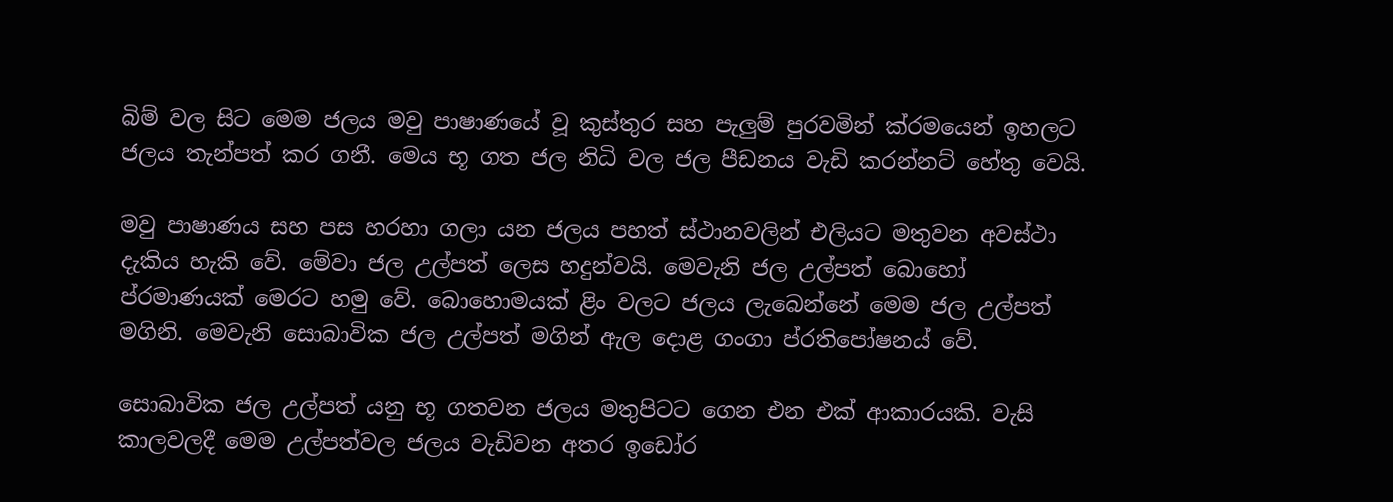බිම් වල සිට මෙම ජලය මවු පාෂාණයේ වූ කුස්තුර සහ පැලුම් පුරවමින් ක්රමයෙන් ඉහලට ජලය තැන්පත් කර ගනී. මෙය භූ ගත ජල නිධි වල ජල පීඩනය වැඩි කරන්නට් හේතු වෙයි.

මවු පාෂාණය සහ පස හරහා ගලා යන ජලය පහත් ස්ථානවලින් එලියට මතුවන අවස්ථා දැකිය හැකි වේ. මේවා ජල උල්පත් ලෙස හදුන්වයි. මෙවැනි ජල උල්පත් බොහෝ ප්රමාණයක් මෙරට හමු වේ. බොහොමයක් ළිං වලට ජලය ලැබෙන්නේ මෙම ජල උල්පත් මගිනි. මෙවැනි සොබාවික ජල උල්පත් මගින් ඇල දොළ ගංගා ප්රතිපෝෂනය් වේ.

සොබාවික ජල උල්පත් යනු භූ ගතවන ජලය මතුපිටට ගෙන එන එක් ආකාරයකි. වැසි කාලවලදී මෙම උල්පත්වල ජලය වැඩිවන අතර ඉඩෝර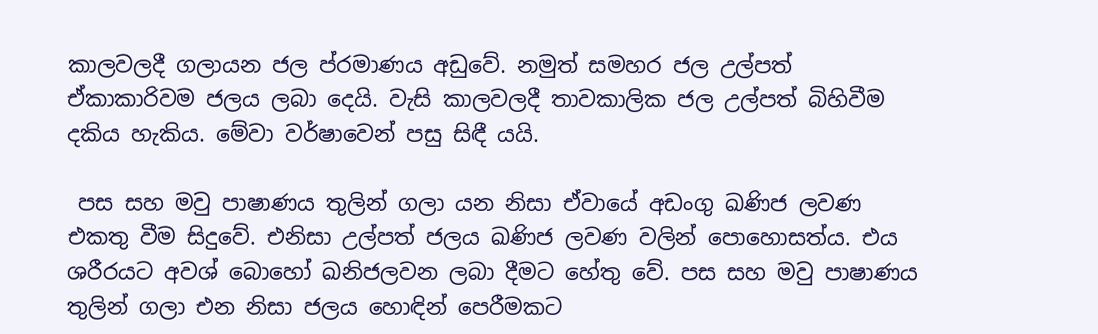කාලවලදී ගලායන ජල ප්රමාණය අඩුවේ. නමුත් සමහර ජල උල්පත් ඒකාකාරිවම ජලය ලබා දෙයි. වැසි කාලවලදී තාවකාලික ජල උල්පත් බිහිවීම දකිය හැකිය. මේවා වර්ෂාවෙන් පසු සිඳී යයි.

 පස සහ මවු පාෂාණය තුලින් ගලා යන නිසා ඒවායේ අඩංගු ඛණිජ ලවණ එකතු වීම සිදුවේ. එනිසා උල්පත් ජලය ඛණිජ ලවණ වලින් පොහොසත්ය. එය ශරීරයට අවශ් බොහෝ ඛනිජලවන ලබා දීමට හේතු වේ. පස සහ මවු පාෂාණය තුලින් ගලා එන නිසා ජලය හොඳින් පෙරීමකට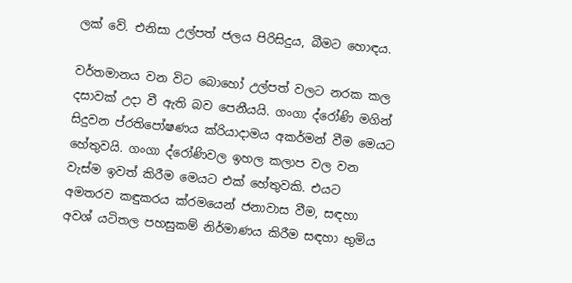ලක් වේ. එනිසා උල්පත් ජලය පිරිසිදුය, බීමට හොඳය.

වර්තමානය වන විට බොහෝ උල්පත් වලට නරක කල දසාවක් උදා වී ඇති බව පෙනීයයි. ගංගා ද්රෝණි මගින් සිදුවන ප්රතිපෝෂණය ක්රියාදාමය අකර්මන් වීම මෙයට හේතුවයි. ගංගා ද්රෝණිවල ඉහල කලාප වල වන වැස්ම ඉවත් කිරීම මෙයට එක් හේතුවකි. එයට අමතරව කඳුකරය ක්රමයෙන් ජනාවාස වීම, සඳහා අවශ් යටිතල පහසුකම් නිර්මාණය කිරීම සඳහා භුමිය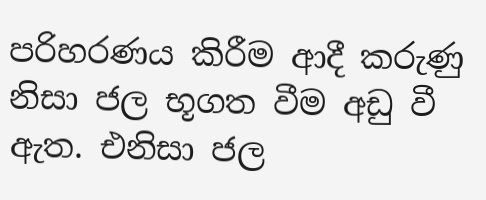පරිහරණය කිරීම ආදී කරුණු නිසා ජල භූගත වීම අඩු වී ඇත. එනිසා ජල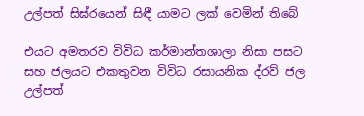උල්පත් සිඝ්රයෙන් සිඳී යාමට ලක් වෙමින් තිබේ

එයට අමතරව විවිධ කර්මාන්තශාලා නිසා පසට සහ ජලයට එකතුවන විවිධ රසායනික ද්රව් ජල උල්පත්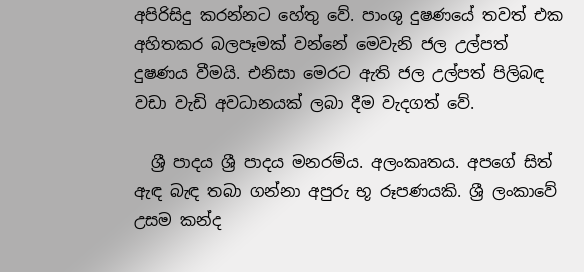අපිරිසිදු කරන්නට හේතු වේ. පාංශු දුෂණයේ තවත් එක අහිතකර බලපෑමක් වන්නේ මෙවැනි ජල උල්පත් දුෂණය වීමයි. එනිසා මෙරට ඇති ජල උල්පත් පිලිබඳ වඩා වැඩි අවධානයක් ලබා දීම වැදගත් වේ.

  ශ්‍රී පාදය ශ්‍රී පාදය මනරම්ය. අලංකෘතය. අපගේ සිත් ඇඳ බැඳ තබා ගන්නා අපුරු භූ රූපණයකි. ශ්‍රී ලංකාවේ උසම කන්ද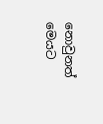නොවුනත් මෙයට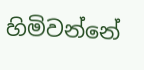හිමිවන්නේ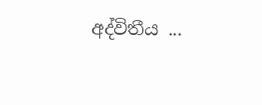අද්විතීය ...